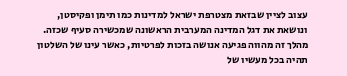עצוב לציין שבזאת מצטרפת ישראל למדינות כמו תימן ופקיסטן, ונושאת את דגל המדינה המערבית הראשונה שמכשירה סעיף שכזה. מהלך זה מהווה פגיעה אנושה בזכות לפרטיות, כאשר עינו של השלטון תהיה בכל מעשיו של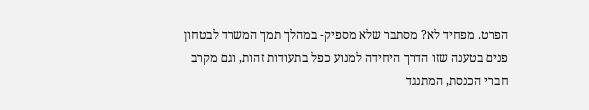הפרט. מפחיד לא? מסתבר שלא מספיק- במהלך תמך המשרד לבטחון פנים בטענה שזו הדרך היחידה למנוע כפל בתעודות זהות, וגם מקרב חברי הכנסת, המתנגד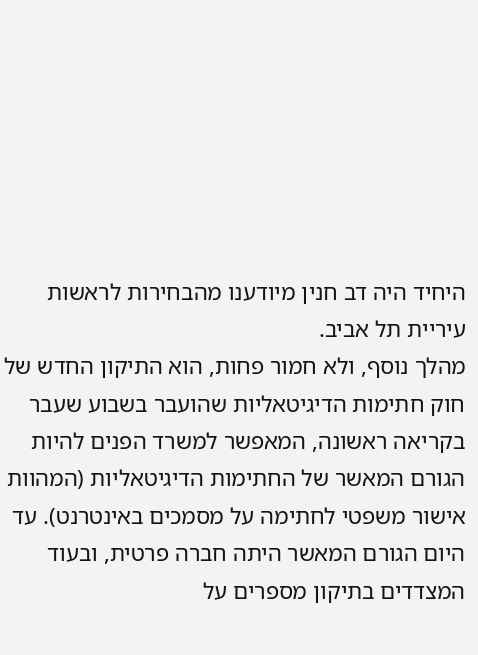היחיד היה דב חנין מיודענו מהבחירות לראשות עיריית תל אביב.
מהלך נוסף, ולא חמור פחות, הוא התיקון החדש של חוק חתימות הדיגיטאליות שהועבר בשבוע שעבר בקריאה ראשונה, המאפשר למשרד הפנים להיות הגורם המאשר של החתימות הדיגיטאליות (המהוות אישור משפטי לחתימה על מסמכים באינטרנט). עד היום הגורם המאשר היתה חברה פרטית, ובעוד המצדדים בתיקון מספרים על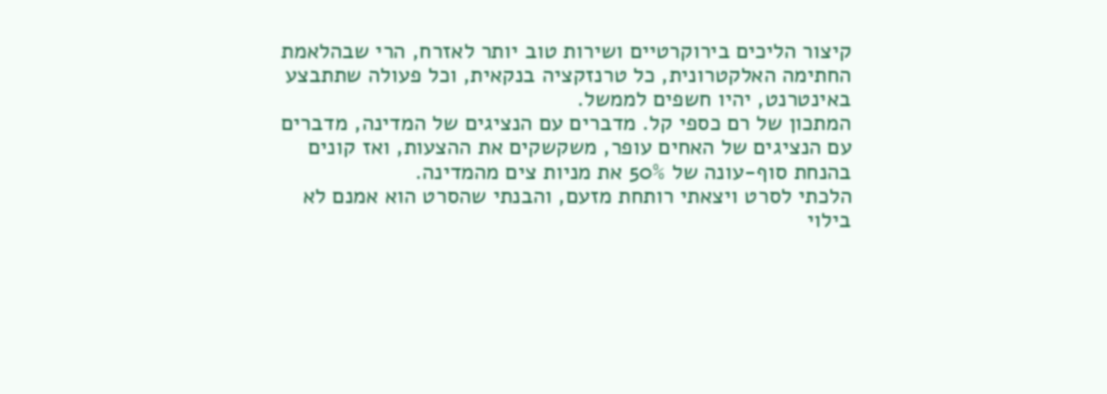קיצור הליכים בירוקרטיים ושירות טוב יותר לאזרח, הרי שבהלאמת החתימה האלקטרונית, כל טרנזקציה בנקאית, וכל פעולה שתתבצע באינטרנט, יהיו חשפים לממשל.
המתכון של רם כספי קל. מדברים עם הנציגים של המדינה, מדברים עם הנציגים של האחים עופר, משקשקים את ההצעות, ואז קונים בהנחת סוף-עונה של 50% את מניות צים מהמדינה.
הלכתי לסרט ויצאתי רותחת מזעם, והבנתי שהסרט הוא אמנם לא בילוי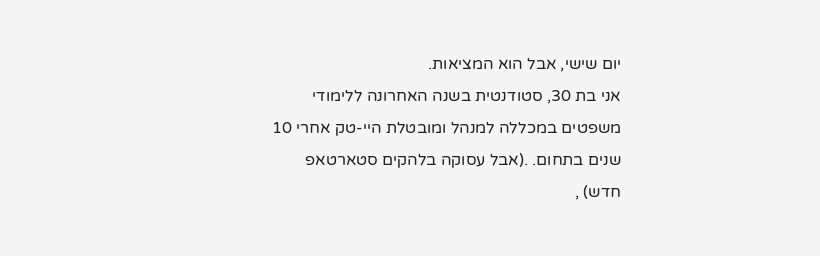יום שישי, אבל הוא המציאות.
אני בת 30, סטודנטית בשנה האחרונה ללימודי משפטים במכללה למנהל ומובטלת היי-טק אחרי 10 שנים בתחום. .(אבל עסוקה בלהקים סטארטאפ חדש) ,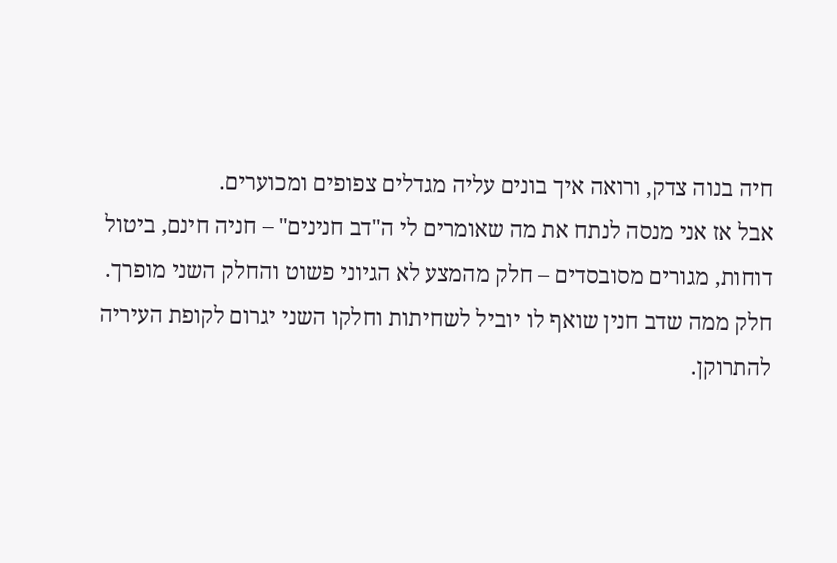חיה בנוה צדק, ורואה איך בונים עליה מגדלים צפופים ומכוערים.
אבל אז אני מנסה לנתח את מה שאומרים לי ה"דב חנינים" – חניה חינם, ביטול דוחות, מגורים מסובסדים – חלק מהמצע לא הגיוני פשוט והחלק השני מופרך. חלק ממה שדב חנין שואף לו יוביל לשחיתות וחלקו השני יגרום לקופת העיריה להתרוקן.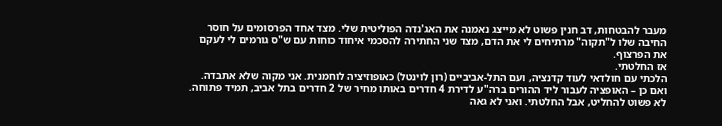מעבר להבטחות, דב חנין פשוט לא מייצג נאמנה את האג'נדה הפוליטית שלי. מצד אחד הפרסומים על חוסר החיבה שלו ל"תקוה" מרתיחים לי את הדם, מצד שני החתירה להסכמי איחוד כוחות עם ש"ס גורמים לי לעקם את הפרצוף.
אז החלטתי.
הלכתי עם חולדאי לעוד קדנציה, ועם התל-אביביים (רון לוינטל) כאופוזיציה לוחמנית. אני מקוה שלא אתבדה.
ואם כן – האופציה לעבור ליד ההורים ברה"ע לדירת 4 חדרים באותו מחיר של 2 חדרים בתל אביב, תמיד פתוחה.
לא פשוט להחליט, אבל החלטתי. ואני לא גאה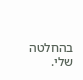בהחלטה שלי.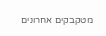מטקבקים אחרונים